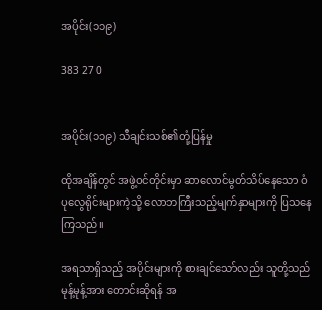အပိုင်း(၁၁၉)

383 27 0


အပိုင်း(၁၁၉) သီချင်းသစ်၏တုံ့ပြန်မှု

ထိုအချိန်တွင် အဖွဲ့ဝင်တိုင်းမှာ ဆာလောင်မွတ်သိပ်နေသော ဝံပုလွေရိုင်းများကဲ့သို့ လောဘကြီးသည့်မျက်နှာများကို ပြသနေကြသည်။

အရသာရှိသည့် အပိုင်းများကို စားချင်သော်လည်း သူတို့သည် မုန့်မုန့်အား တောင်းဆိုရန် အ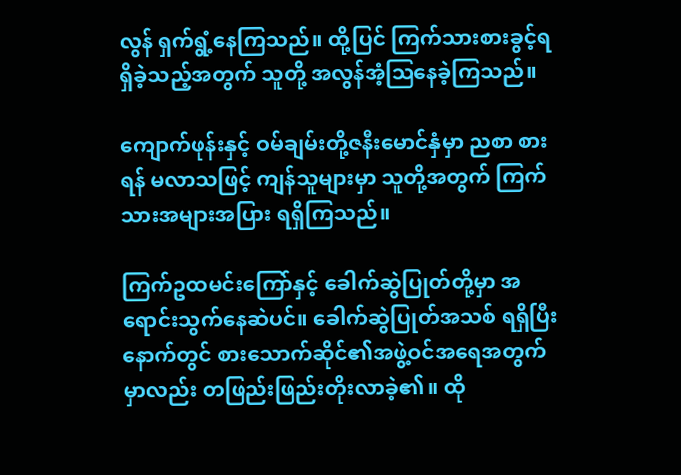လွန် ရှက်ရွံ့နေကြသည်။ ထို့ပြင် ကြက်သားစားခွင့်ရရှိခဲ့သည့်အတွက် သူတို့ အလွန်အံ့ဩနေခဲ့ကြသည်။

ကျောက်ဖုန်းနှင့် ဝမ်ချမ်းတို့ဇနီးမောင်နှံမှာ ညစာ စားရန် မလာသဖြင့် ကျန်သူများမှာ သူတို့အတွက် ကြက်သားအများအပြား ရရှိကြသည်။

ကြက်ဥထမင်းကြော်နှင့် ခေါက်ဆွဲပြုတ်တို့မှာ အရောင်းသွက်နေဆဲပင်။ ခေါက်ဆွဲပြုတ်အသစ် ရရှိပြီးနောက်တွင် စားသောက်ဆိုင်၏အဖွဲ့ဝင်အရေအတွက်မှာလည်း တဖြည်းဖြည်းတိုးလာခဲ့၏။ ထို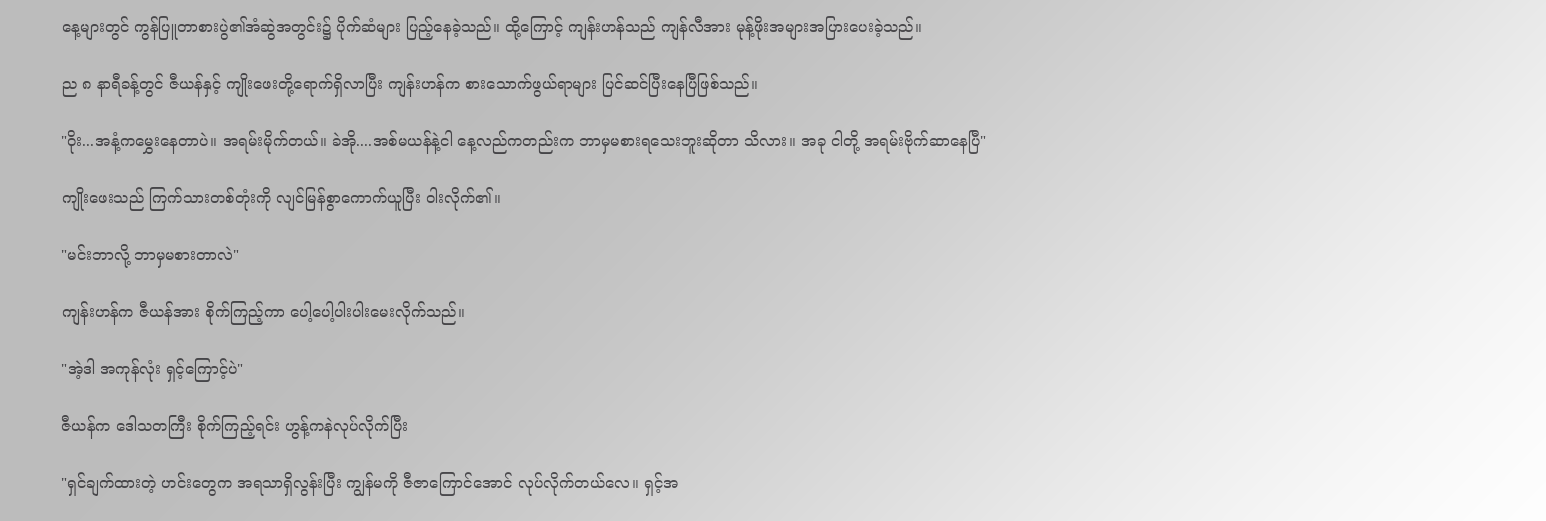နေ့များတွင် ကွန်ပြူတာစားပွဲ၏အံဆွဲအတွင်း၌ ပိုက်ဆံများ ပြည့်နေခဲ့သည်။ ထို့ကြောင့် ကျန်းဟန်သည် ကျန်လီအား မုန့်ဖိုးအများအပြားပေးခဲ့သည်။

ည ၈ နာရီခန့်တွင် ဇီယန်နှင့် ကျိုးဖေးတို့ရောက်ရှိလာပြီး ကျန်းဟန်က စားသောက်ဖွယ်ရာများ ပြင်ဆင်ပြီးနေပြီဖြစ်သည်။

"ဝိုး...အနံ့ကမွှေးနေတာပဲ။ အရမ်းမိုက်တယ်။ ခဲအို....အစ်မယန်နဲ့ငါ နေ့လည်ကတည်းက ဘာမှမစားရသေးဘူးဆိုတာ သိလား။ အခု ငါတို့ အရမ်းဗိုက်ဆာနေပြီ"

ကျိုးဖေးသည် ကြက်သားတစ်တုံးကို လျင်မြန်စွာကောက်ယူပြီး ဝါးလိုက်၏။

"မင်းဘာလို့ ဘာမှမစားတာလဲ"

ကျန်းဟန်က ဇီယန်အား စိုက်ကြည့်ကာ ပေါ့ပေါ့ပါးပါးမေးလိုက်သည်။

"အဲ့ဒါ အကုန်လုံး ရှင့်ကြောင့်ပဲ"

ဇီယန်က ဒေါသတကြီး စိုက်ကြည့်ရင်း ဟွန့်ကနဲလုပ်လိုက်ပြီး

"ရှင်ချက်ထားတဲ့ ဟင်းတွေက အရသာရှိလွန်းပြီး ကျွန်မကို ဇီဇာကြောင်အောင် လုပ်လိုက်တယ်လေ။ ရှင့်အ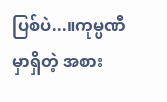ပြစ်ပဲ...။ကုမ္ပဏီမှာရှိတဲ့ အစား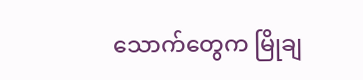သောက်တွေက မြိုချ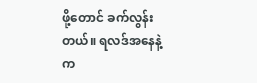ဖို့‌တောင် ခက်လွန်းတယ်။ ရလဒ်အနေနဲ့က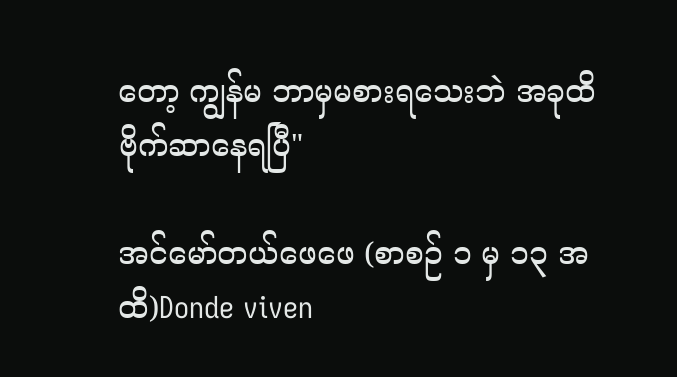တော့ ကျွန်မ ဘာမှမစားရသေးဘဲ အခုထိ ဗိုက်ဆာနေရပြီ"

အင်မော်တယ်ဖေဖေ (စာစဉ် ၁ မှ ၁၃ အထိ)Donde viven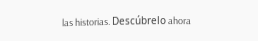las historias. Descúbrelo ahora